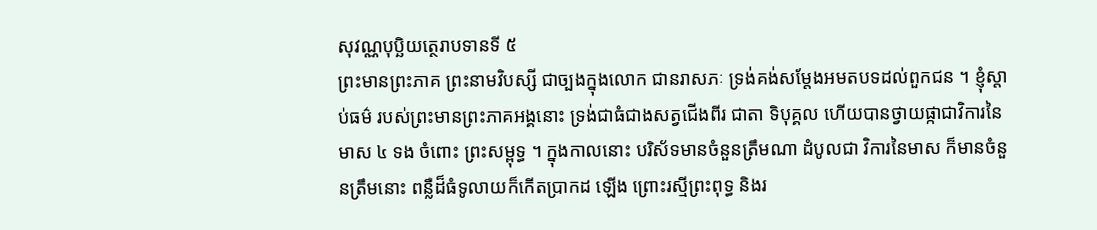សុវណ្ណបុប្ឆិយត្ថេរាបទានទី ៥
ព្រះមានព្រះភាគ ព្រះនាមវិបស្សី ជាច្បងក្នុងលោក ជានរាសភៈ ទ្រង់គង់សម្តែងអមតបទដល់ពួកជន ។ ខ្ញុំស្តាប់ធម៌ របស់ព្រះមានព្រះភាគអង្គនោះ ទ្រង់ជាធំជាងសត្វជើងពីរ ជាតា ទិបុគ្គល ហើយបានថ្វាយផ្កាជាវិការនៃមាស ៤ ទង ចំពោះ ព្រះសម្ពុទ្ធ ។ ក្នុងកាលនោះ បរិស័ទមានចំនួនត្រឹមណា ដំបូលជា វិការនៃមាស ក៏មានចំនួនត្រឹមនោះ ពន្លឺដ៏ធំទូលាយក៏កើតប្រាកដ ឡើង ព្រោះរស្មីព្រះពុទ្ធ និងរ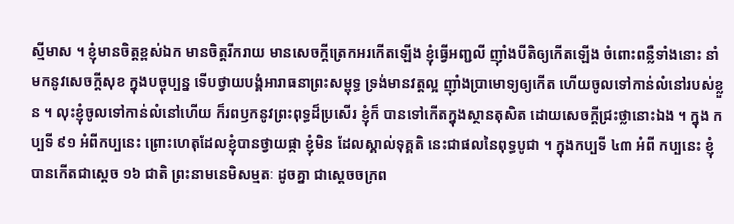ស្មីមាស ។ ខ្ញុំមានចិត្តខ្ពស់ឯក មានចិត្តរីករាយ មានសេចក្តីត្រេកអរកើតឡើង ខ្ញុំធ្វើអញ្ជលី ញ៉ាំងបីតិឲ្យកើតឡើង ចំពោះពន្លឺទាំងនោះ នាំមកនូវសេចក្តីសុខ ក្នុងបច្ចុប្បន្ន ទើបថ្វាយបង្គំអារាធនាព្រះសម្ពុទ្ធ ទ្រង់មានវត្តល្អ ញ៉ាំងប្រាមោទ្យឲ្យកើត ហើយចូលទៅកាន់លំនៅរបស់ខ្លួន ។ លុះខ្ញុំចូលទៅកាន់លំនៅហើយ ក៏រពឫកនូវព្រះពុទ្ធដ៏ប្រសើរ ខ្ញុំក៏ បានទៅកើតក្នុងស្ថានតុសិត ដោយសេចក្តីជ្រះថ្លានោះឯង ។ ក្នុង កប្បទី ៩១ អំពីកប្បនេះ ព្រោះហេតុដែលខ្ញុំបានថ្វាយផ្កា ខ្ញុំមិន ដែលស្គាល់ទុគ្គតិ នេះជាផលនៃពុទ្ធបូជា ។ ក្នុងកប្បទី ៤៣ អំពី កប្បនេះ ខ្ញុំបានកើតជាស្តេច ១៦ ជាតិ ព្រះនាមនេមិសម្មតៈ ដូចគ្នា ជាស្តេចចក្រព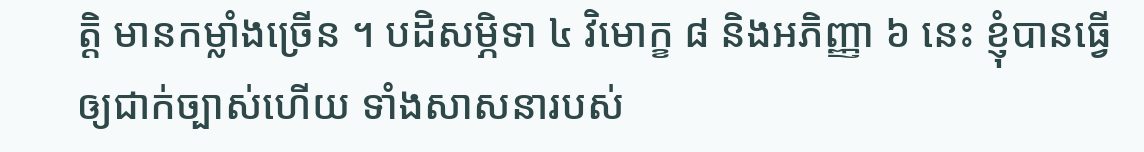ត្តិ មានកម្លាំងច្រើន ។ បដិសម្ភិទា ៤ វិមោក្ខ ៨ និងអភិញ្ញា ៦ នេះ ខ្ញុំបានធ្វើឲ្យជាក់ច្បាស់ហើយ ទាំងសាសនារបស់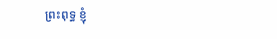ព្រះពុទ្ធ ខ្ញុំ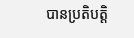បានប្រតិបត្តិ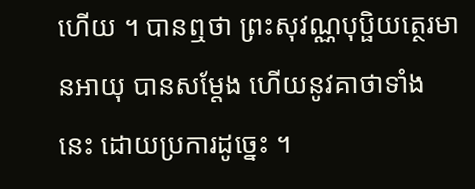ហើយ ។ បានឮថា ព្រះសុវណ្ណបុប្ផិយត្ថេរមានអាយុ បានសម្តែង ហើយនូវគាថាទាំងនេះ ដោយប្រការដូច្នេះ ។